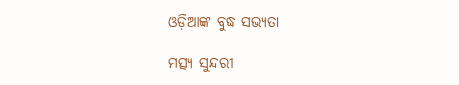ଓଡ଼ିଆଙ୍କ ବୁଦ୍ଧ ସଭ୍ୟତା

ମତ୍ସ୍ୟ ସୁନ୍ଦରୀ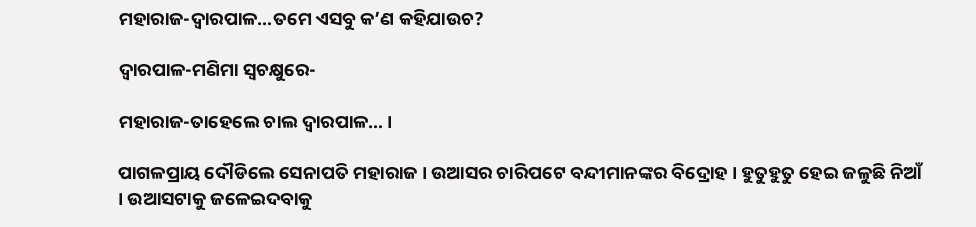ମହାରାଜ-ଦ୍ୱାରପାଳ…ତମେ ଏସବୁ କ’ଣ କହିଯାଉଚ?

ଦ୍ୱାରପାଳ-ମଣିମା ସ୍ୱଚକ୍ଷୁରେ-

ମହାରାଜ-ତାହେଲେ ଚାଲ ଦ୍ୱାରପାଳ… ।

ପାଗଳପ୍ରାୟ ଦୌଡିଲେ ସେନାପତି ମହାରାଜ । ଉଆସର ଚାରିପଟେ ବନ୍ଦୀମାନଙ୍କର ବିଦ୍ରୋହ । ହୁତୁହୁତୁ ହେଇ ଜଳୁଛି ନିଆଁ । ଉଆସଟାକୁ ଜଳେଇଦବାକୁ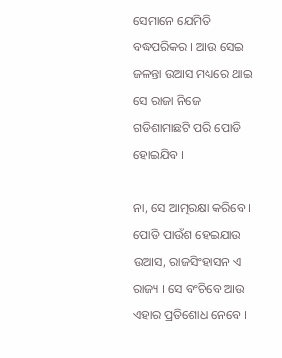ସେମାନେ ଯେମିତି ବଦ୍ଧପରିକର । ଆଉ ସେଇ ଜଳନ୍ତା ଉଆସ ମଧ୍ୟରେ ଥାଇ ସେ ରାଜା ନିଜେ ଗଡିଶାମାଛଟି ପରି ପୋଡି ହୋଇଯିବ ।

ନା, ସେ ଆତ୍ମରକ୍ଷା କରିବେ । ପୋଡି ପାଉଁଶ ହେଇଯାଉ ଉଆସ, ରାଜସିଂହାସନ ଏ ରାଜ୍ୟ । ସେ ବଂଚିବେ ଆଉ ଏହାର ପ୍ରତିଶୋଧ ନେବେ ।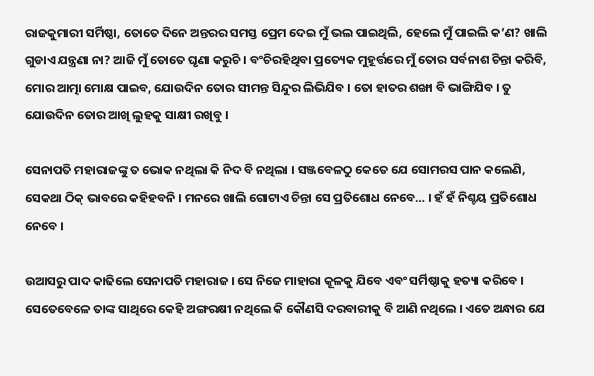ରାଜକୁମାରୀ ସର୍ମିଷ୍ଠା, ତୋତେ ଦିନେ ଅନ୍ତରର ସମସ୍ତ ପ୍ରେମ ଦେଇ ମୁଁ ଭଲ ପାଇଥିଲି, ହେଲେ ମୁଁ ପାଇଲି କ’ଣ? ଖାଲି ଗୁଡାଏ ଯନ୍ତ୍ରଣା ନା? ଆଜି ମୁଁ ତୋତେ ଘୃଣା କରୁଚି । ବଂଚିରହିଥିବା ପ୍ରତ୍ୟେକ ମୁହୂର୍ତ୍ତରେ ମୁଁ ତୋର ସର୍ବନାଶ ଚିନ୍ତା କରିବି, ମୋର ଆତ୍ମା ମୋକ୍ଷ ପାଇବ, ଯୋଉଦିନ ତୋର ସୀମନ୍ତ ସିନ୍ଦୁର ଲିଭିଯିବ । ତୋ ହାତର ଶଙ୍ଖା ବି ଭାଙ୍ଗିଯିବ । ତୁ ଯୋଉଦିନ ତୋର ଆଖି ଲୁହକୁ ସାକ୍ଷୀ ରଖିବୁ ।

ସେନାପତି ମହାରାଜଙ୍କୁ ତ ଭୋକ ନଥିଲା କି ନିଦ ବି ନଥିଲା । ସଞ୍ଜବେଳଠୁ କେତେ ଯେ ସୋମରସ ପାନ କଲେଣି, ସେକଥା ଠିକ୍ ଭାବରେ କହିହବନି । ମନରେ ଖାଲି ଗୋଟାଏ ଚିନ୍ତା ସେ ପ୍ରତିଶୋଧ ନେବେ… । ହଁ ହଁ ନିଶ୍ଚୟ ପ୍ରତିଶୋଧ ନେବେ ।

ଉଆସରୁ ପାଦ କାଢିଲେ ସେନାପତି ମହାରାଜ । ସେ ନିଜେ ମାହାରା କୂଳକୁ ଯିବେ ଏବଂ ସର୍ମିଷ୍ଠାକୁ ହତ୍ୟା କରିବେ । ସେତେବେଳେ ତାଙ୍କ ସାଥିରେ କେହି ଅଙ୍ଗରକ୍ଷୀ ନଥିଲେ କି କୌଣସି ଦରବାରୀକୁ ବି ଆଣି ନଥିଲେ । ଏତେ ଅନ୍ଧାର ଯେ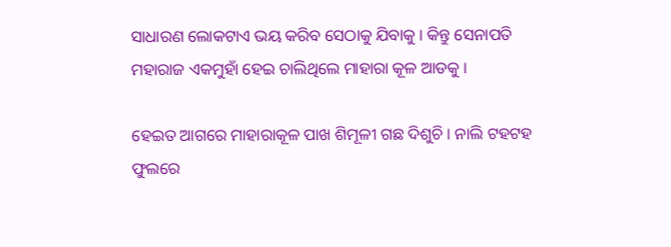ସାଧାରଣ ଲୋକଟାଏ ଭୟ କରିବ ସେଠାକୁ ଯିବାକୁ । କିନ୍ତୁ ସେନାପତି ମହାରାଜ ଏକମୁହାଁ ହେଇ ଚାଲିଥିଲେ ମାହାରା କୂଳ ଆଡକୁ ।

ହେଇତ ଆଗରେ ମାହାରାକୂଳ ପାଖ ଶିମୂଳୀ ଗଛ ଦିଶୁଚି । ନାଲି ଟହଟହ ଫୁଲରେ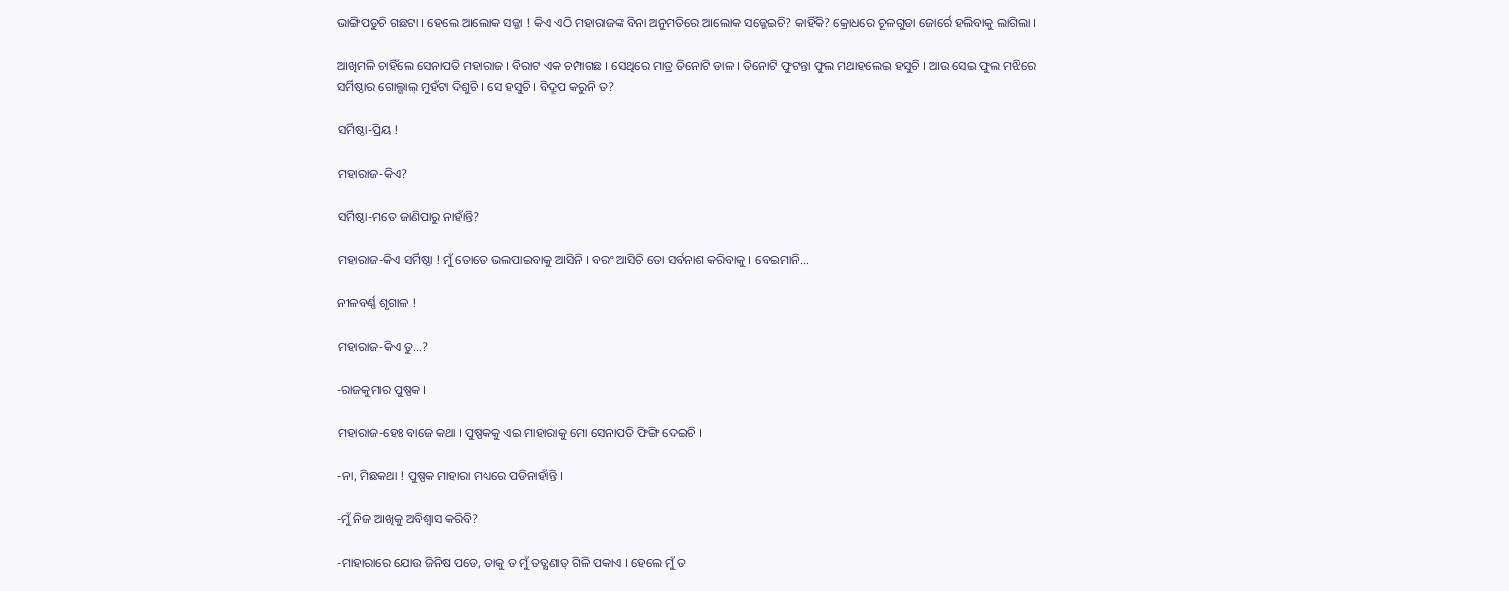ଭାଙ୍ଗିପଡୁଚି ଗଛଟା । ହେଲେ ଆଲୋକ ସଜ୍ଜା ! କିଏ ଏଠି ମହାରାଜଙ୍କ ବିନା ଅନୁମତିରେ ଆଲୋକ ସଜ୍ଜେଇଚି? କାହିଁକି? କ୍ରୋଧରେ ଚୂଳଗୁଡା ଜୋର୍ରେ ହଲିବାକୁ ଲାଗିଲା ।

ଆଖିମଳି ଚାହିଁଲେ ସେନାପତି ମହାରାଜ । ବିରାଟ ଏକ ଚମ୍ପାଗଛ । ସେଥିରେ ମାତ୍ର ତିନୋଟି ଡାଳ । ତିନୋଟି ଫୁଟନ୍ତା ଫୁଲ ମଥାହଲେଇ ହସୁଚି । ଆଉ ସେଇ ଫୁଲ ମଝିରେ ସର୍ମିଷ୍ଠାର ଗୋଲ୍ଗାଲ୍ ମୁହଁଟା ଦିଶୁଚି । ସେ ହସୁଚି । ବିଦ୍ରୂପ କରୁନି ତ?

ସର୍ମିଷ୍ଠା-ପ୍ରିୟ !

ମହାରାଜ-କିଏ?

ସର୍ମିଷ୍ଠା-ମତେ ଜାଣିପାରୁ ନାହାଁନ୍ତି?

ମହାରାଜ-କିଏ ସର୍ମିଷ୍ଠା ! ମୁଁ ତୋତେ ଭଲପାଇବାକୁ ଆସିନି । ବରଂ ଆସିଚି ତୋ ସର୍ବନାଶ କରିବାକୁ । ବେଇମାନି…

ନୀଳବର୍ଣ୍ଣ ଶୃଗାଳ !

ମହାରାଜ-କିଏ ତୁ…?

-ରାଜକୁମାର ପୁଷ୍ପକ ।

ମହାରାଜ-ହେଃ ବାଜେ କଥା । ପୁଷ୍ପକକୁ ଏଇ ମାହାରାକୁ ମୋ ସେନାପତି ଫିଙ୍ଗି ଦେଇଚି ।

-ନା, ମିଛକଥା ! ପୁଷ୍ପକ ମାହାରା ମଧ୍ୟରେ ପଡିନାହାଁନ୍ତି ।

-ମୁଁ ନିଜ ଆଖିକୁ ଅବିଶ୍ୱାସ କରିବି?

-ମାହାରାରେ ଯୋଉ ଜିନିଷ ପଡେ, ତାକୁ ତ ମୁଁ ତତ୍କ୍ଷଣାତ୍ ଗିଳି ପକାଏ । ହେଲେ ମୁଁ ତ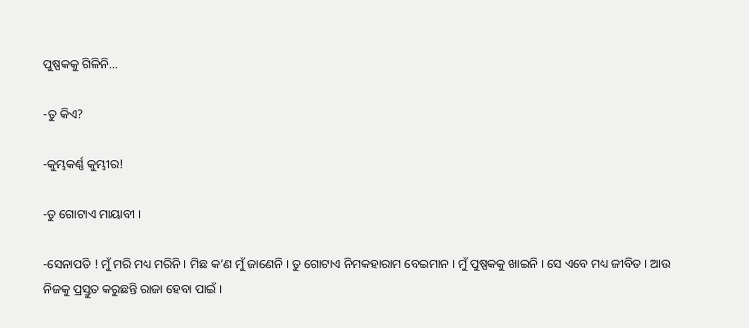ପୁଷ୍ପକକୁ ଗିଳିନି…

-ତୁ କିଏ?

-କୁମ୍ଭକର୍ଣ୍ଣ କୁମ୍ଭୀର!

-ତୁ ଗୋଟାଏ ମାୟାବୀ ।

-ସେନାପତି ! ମୁଁ ମରି ମଧ୍ୟ ମରିନି । ମିଛ କ’ଣ ମୁଁ ଜାଣେନି । ତୁ ଗୋଟାଏ ନିମକହାରାମ ବେଇମାନ । ମୁଁ ପୁଷ୍ପକକୁ ଖାଇନି । ସେ ଏବେ ମଧ୍ୟ ଜୀବିତ । ଆଉ ନିଜକୁ ପ୍ରସ୍ତୁତ କରୁଛନ୍ତି ରାଜା ହେବା ପାଇଁ ।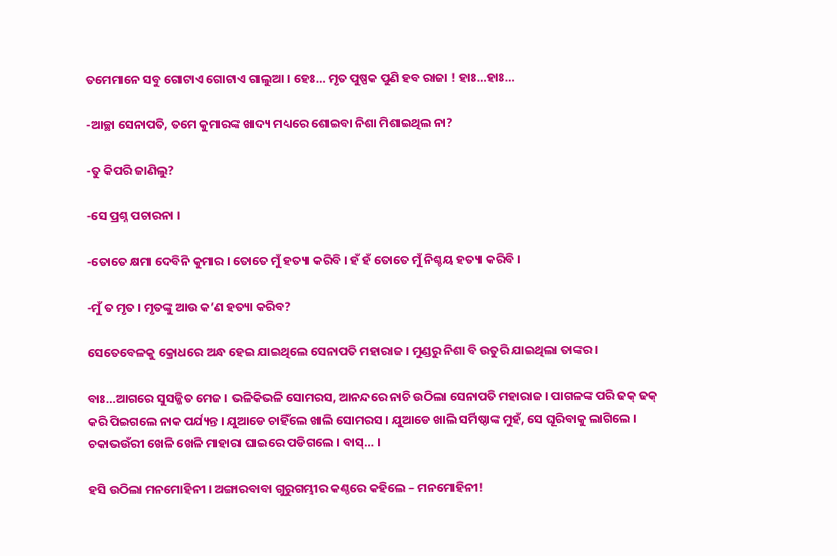ତମେମାନେ ସବୁ ଗୋଟାଏ ଗୋଟାଏ ଗାଲୁଆ । ହେଃ… ମୃତ ପୁଷ୍ପକ ପୁଣି ହବ ରାଜା ! ହାଃ…ହାଃ…

-ଆଚ୍ଛା ସେନାପତି, ତମେ କୁମାରଙ୍କ ଖାଦ୍ୟ ମଧ୍ୟରେ ଶୋଇବା ନିଶା ମିଶାଇଥିଲ ନା?

-ତୁ କିପରି ଜାଣିଲୁ?

-ସେ ପ୍ରଶ୍ନ ପଚାରନା ।

-ତୋତେ କ୍ଷମା ଦେବିନି କୁମାର । ତୋତେ ମୁଁ ହତ୍ୟା କରିବି । ହଁ ହଁ ତୋତେ ମୁଁ ନିଶ୍ଚୟ ହତ୍ୟା କରିବି ।

-ମୁଁ ତ ମୃତ । ମୃତଙ୍କୁ ଆଉ କ’ଣ ହତ୍ୟା କରିବ?

ସେତେବେଳକୁ କ୍ରୋଧରେ ଅନ୍ଧ ହେଇ ଯାଇଥିଲେ ସେନାପତି ମହାରାଜ । ମୁଣ୍ଡରୁ ନିଶା ବି ଉତୁରି ଯାଇଥିଲା ତାଙ୍କର ।

ବାଃ…ଆଗରେ ସୁସଜ୍ଜିତ ମେଜ । ଭଳିକିଭଳି ସୋମରସ, ଆନନ୍ଦରେ ନାଚି ଉଠିଲା ସେନାପତି ମହାରାଜ । ପାଗଳଙ୍କ ପରି ଢକ୍ ଢକ୍ କରି ପିଇଗଲେ ନାକ ପର୍ଯ୍ୟନ୍ତ । ଯୁଆଡେ ଚାହିଁଲେ ଖାଲି ସୋମରସ । ଯୁଆଡେ ଖାଲି ସର୍ମିଷ୍ଠାଙ୍କ ମୁହଁ, ସେ ଘୂରିବାକୁ ଲାଗିଲେ । ଚକାଭଉଁରୀ ଖେଳି ଖେଳି ମାହାରା ଘାଇରେ ପଡିଗଲେ । ବାସ୍… ।

ହସି ଉଠିଲା ମନମୋହିନୀ । ଅଙ୍ଗାରବାବା ଗୁରୁଗମ୍ଭୀର କଣ୍ଠରେ କହିଲେ – ମନମୋହିନୀ!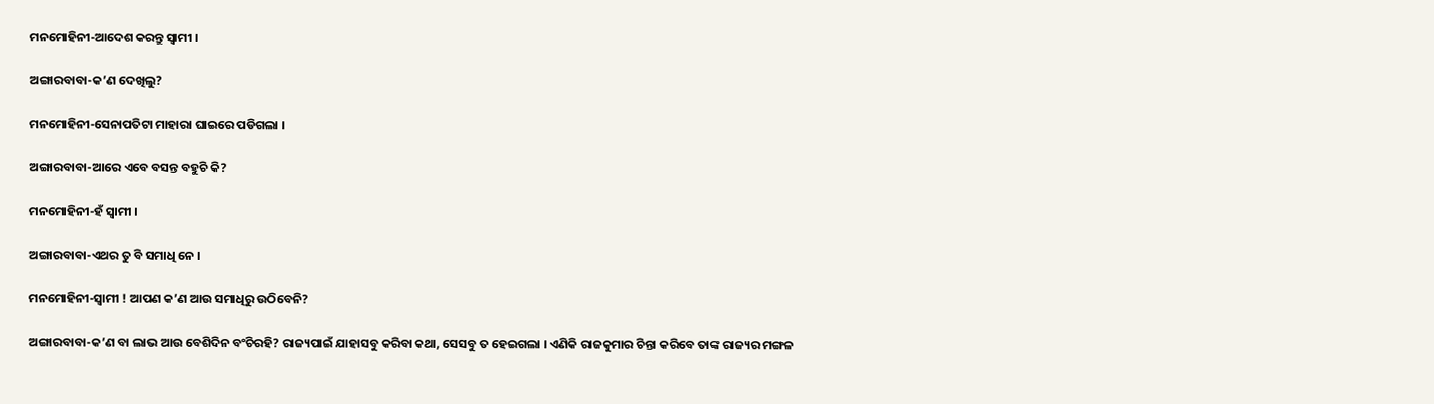ମନମୋହିନୀ-ଆଦେଶ କରନ୍ତୁ ସ୍ୱାମୀ ।

ଅଙ୍ଗାରବାବା-କ’ଣ ଦେଖିଲୁ?

ମନମୋହିନୀ-ସେନାପତିଟା ମାହାରା ଘାଇରେ ପଡିଗଲା ।

ଅଙ୍ଗାରବାବା-ଆରେ ଏବେ ବସନ୍ତ ବହୁଚି କି?

ମନମୋହିନୀ-ହଁ ସ୍ୱାମୀ ।

ଅଙ୍ଗାରବାବା-ଏଥର ତୁ ବି ସମାଧି ନେ ।

ମନମୋହିନୀ-ସ୍ୱାମୀ ! ଆପଣ କ’ଣ ଆଉ ସମାଧିରୁ ଉଠିବେନି?

ଅଙ୍ଗାରବାବା-କ’ଣ ବା ଲାଭ ଆଉ ବେଶିଦିନ ବଂଚିରହି? ରାଜ୍ୟପାଇଁ ଯାହାସବୁ କରିବା କଥା, ସେସବୁ ତ ହେଇଗଲା । ଏଣିକି ରାଜକୁମାର ଚିନ୍ତା କରିବେ ତାଙ୍କ ରାଜ୍ୟର ମଙ୍ଗଳ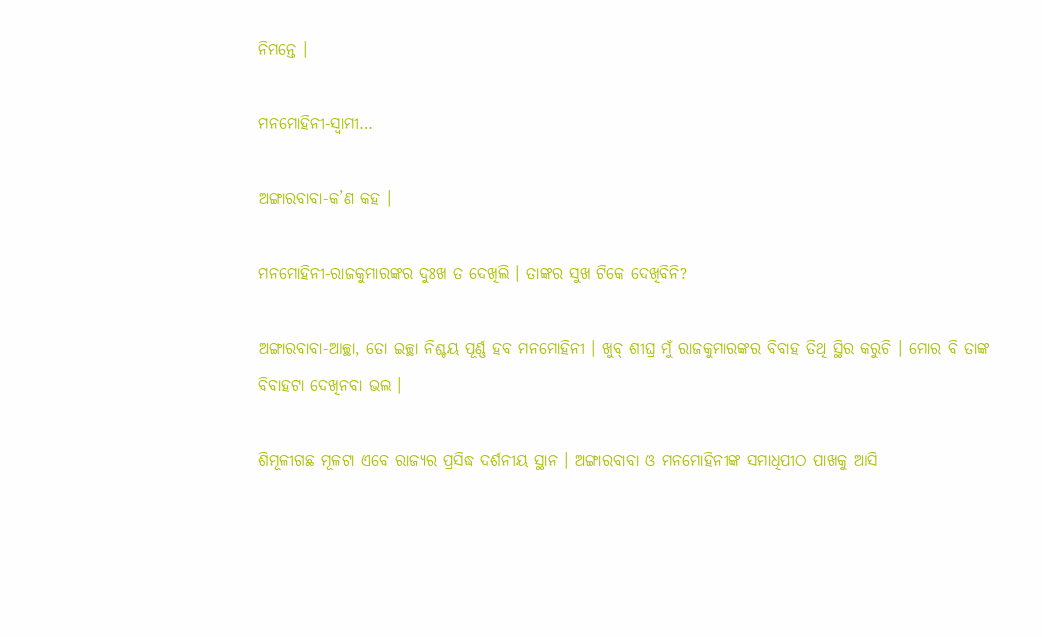ନିମନ୍ତେ ।

ମନମୋହିନୀ-ସ୍ୱାମୀ…

ଅଙ୍ଗାରବାବା-କ’ଣ କହ ।

ମନମୋହିନୀ-ରାଜକୁମାରଙ୍କର ଦୁଃଖ ତ ଦେଖିଲି । ତାଙ୍କର ସୁଖ ଟିକେ ଦେଖିବିନି?

ଅଙ୍ଗାରବାବା-ଆଚ୍ଛା, ତୋ ଇଚ୍ଛା ନିଶ୍ଚୟ ପୂର୍ଣ୍ଣ ହବ ମନମୋହିନୀ । ଖୁବ୍ ଶୀଘ୍ର ମୁଁ ରାଜକୁମାରଙ୍କର ବିବାହ ତିଥି ସ୍ଥିର କରୁଚି । ମୋର ବି ତାଙ୍କ ବିବାହଟା ଦେଖିନବା ଭଲ ।

ଶିମୂଳୀଗଛ ମୂଳଟା ଏବେ ରାଜ୍ୟର ପ୍ରସିଦ୍ଧ ଦର୍ଶନୀୟ ସ୍ଥାନ । ଅଙ୍ଗାରବାବା ଓ ମନମୋହିନୀଙ୍କ ସମାଧିପୀଠ ପାଖକୁ ଆସି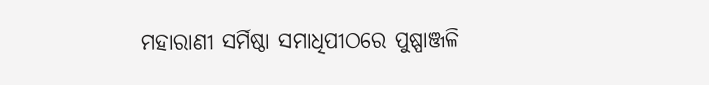ମହାରାଣୀ ସର୍ମିଷ୍ଠା ସମାଧିପୀଠରେ ପୁଷ୍ପାଞ୍ଜଳି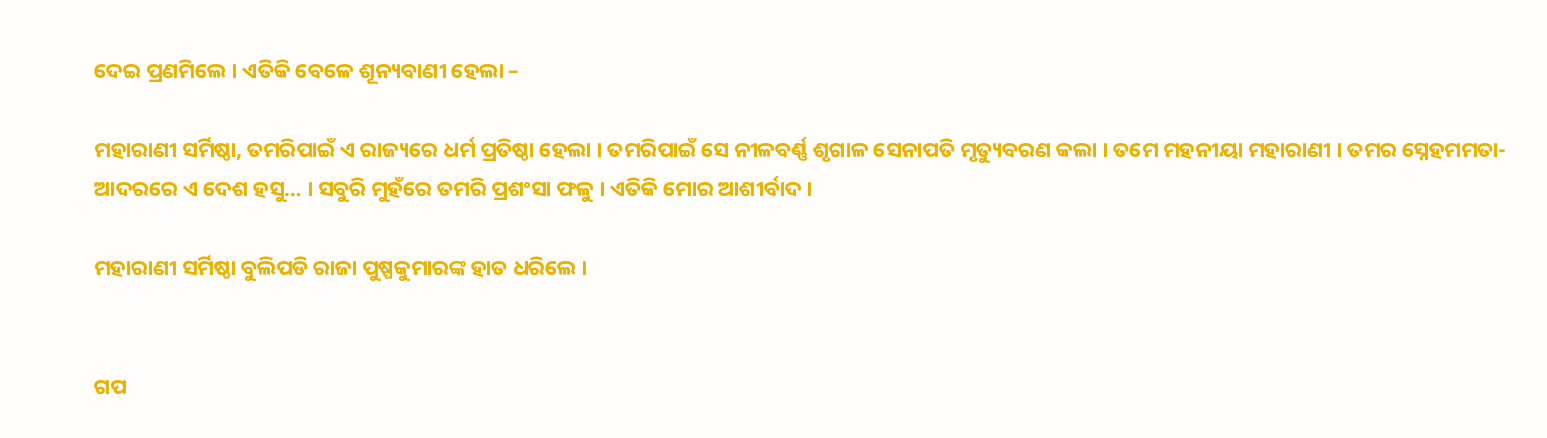ଦେଇ ପ୍ରଣମିଲେ । ଏତିକି ବେଳେ ଶୂନ୍ୟବାଣୀ ହେଲା –

ମହାରାଣୀ ସର୍ମିଷ୍ଠା, ତମରିପାଇଁ ଏ ରାଜ୍ୟରେ ଧର୍ମ ପ୍ରତିଷ୍ଠା ହେଲା । ତମରିପାଇଁ ସେ ନୀଳବର୍ଣ୍ଣ ଶୃଗାଳ ସେନାପତି ମୃତ୍ୟୁବରଣ କଲା । ତମେ ମହନୀୟା ମହାରାଣୀ । ତମର ସ୍ନେହମମତା- ଆଦରରେ ଏ ଦେଶ ହସୁ… । ସବୁରି ମୁହଁରେ ତମରି ପ୍ରଶଂସା ଫଳୁ । ଏତିକି ମୋର ଆଶୀର୍ବାଦ ।

ମହାରାଣୀ ସର୍ମିଷ୍ଠା ବୁଲିପଡି ରାଜା ପୁଷ୍ପକୁମାରଙ୍କ ହାତ ଧରିଲେ ।


ଗପ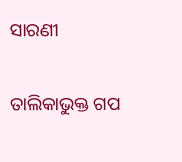ସାରଣୀ

ତାଲିକାଭୁକ୍ତ ଗପ